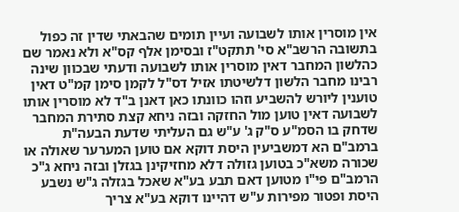אין מוסרין אותו לשבועה ועיין תומים שהבאתי שדין זה כפול בתשובה הרשב"א סי' תתקט"ז ובסימן אלף קס"א ולא נאמר שם כהלשון המחבר דאין מוסרין אותו לשבועה ודעתי שבכוון שינה רבינו מחבר הלשון דלשיטתו אזיל דס"ל לקמן סימן קמ"ט דאין טוענין ליורש להשביע וזהו כוונתו כאן דאנן ב"ד לא מוסרין אותו לשבועה דאין טוען מול החזקה ובזה ניחא קצת סתירת המחבר שדחק בו הסמ"ע ס"ק ג' ע"ש גם העליתי שדעת הבעה"ת ברמב"ם הא דמשביעין היסת דוקא אם טוען המערער שאולה או שכורה משא"כ בטוען גזולה דלא מחזיקינן בגזלן ובזה ניחא ג"כ הרמב"ם פי"ו מטוען דאם תבע בע"א שאכל בגזלה ג"ש נשבע היסת ופטור מפירות ע"ש דהיינו דוקא בע"א צריך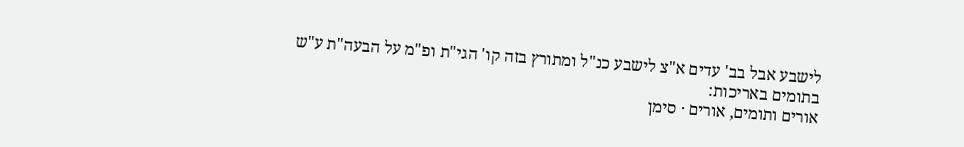לישבע אבל בב' עדים א"צ לישבע כנ"ל ומתורץ בזה קו' הגי"ת ופ"מ על הבעה"ת ע"ש בתומים באריכות:
אורים ותומים, אורים · סימן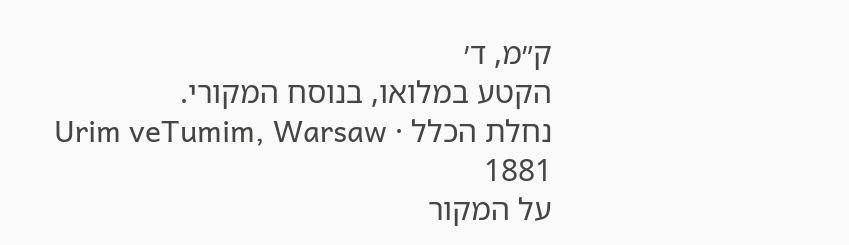ק״מ, ד׳
הקטע במלואו, בנוסח המקורי.
נחלת הכלל · Urim veTumim, Warsaw 1881
על המקור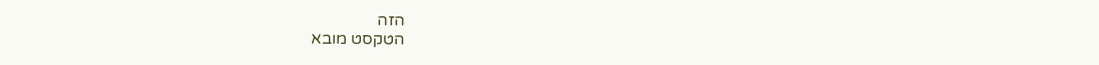הזה
הטקסט מובא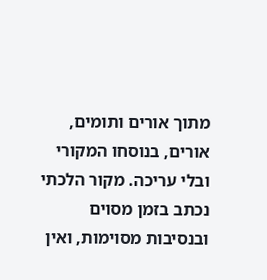מתוך אורים ותומים, אורים, בנוסחו המקורי ובלי עריכה. מקור הלכתי נכתב בזמן מסוים ובנסיבות מסוימות, ואין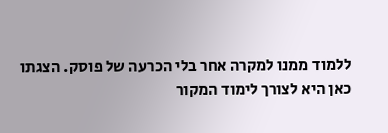ללמוד ממנו למקרה אחר בלי הכרעה של פוסק. הצגתו כאן היא לצורך לימוד המקור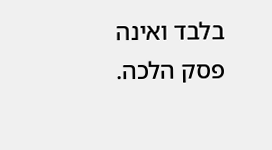בלבד ואינה פסק הלכה.